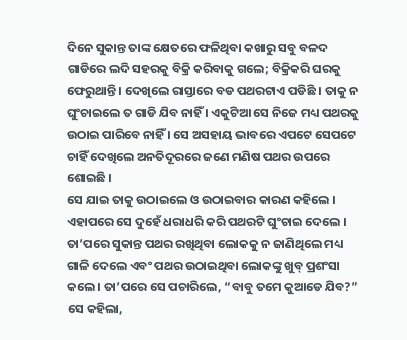ଦିନେ ସୁକାନ୍ତ ତାଙ୍କ କ୍ଷେତରେ ଫଳିଥିବା କଖାରୁ ସବୁ ବଳଦ ଗାଡିରେ ଲଦି ସହରକୁ ବିକ୍ରି କରିବାକୁ ଗଲେ; ବିକ୍ରିକରି ଘରକୁ ଫେରୁଥାନ୍ତି । ଦେଖିଲେ ରାସ୍ତାରେ ବଡ ପଥରଟାଏ ପଡିଛି । ତାକୁ ନ ଘୁଂଚାଇଲେ ତ ଗାଡି ଯିବ ନାହିଁ । ଏକୁଟିଆ ସେ ନିଜେ ମଧ୍ୟ ପଥରକୁ ଉଠାଇ ପାରିବେ ନାହିଁ । ସେ ଅସହାୟ ଭାବରେ ଏପଟେ ସେପଟେ ଚାହିଁ ଦେଖିଲେ ଅନତିଦୂରରେ ଜଣେ ମଣିଷ ପଥର ଉପରେ ଶୋଇଛି ।
ସେ ଯାଇ ତାକୁ ଉଠାଇଲେ ଓ ଉଠାଇବାର କାରଣ କହିଲେ । ଏହାପରେ ସେ ଦୁହେଁ ଧରାଧରି କରି ପଥରଟି ଘୁଂଚାଇ ଦେଲେ । ତା’ପରେ ସୁକାନ୍ତ ପଥର ରଖିଥିବା ଲୋକକୁ ନ ଜାଣିଥିଲେ ମଧ୍ୟ ଗାଳି ଦେଲେ ଏବଂ ପଥର ଉଠାଇଥିବା ଲୋକଙ୍କୁ ଖୁବ୍ ପ୍ରଶଂସା କଲେ । ତା’ପରେ ସେ ପଚାରିଲେ, “ବାବୁ ତମେ କୁଆଡେ ଯିବ?”
ସେ କହିଲା,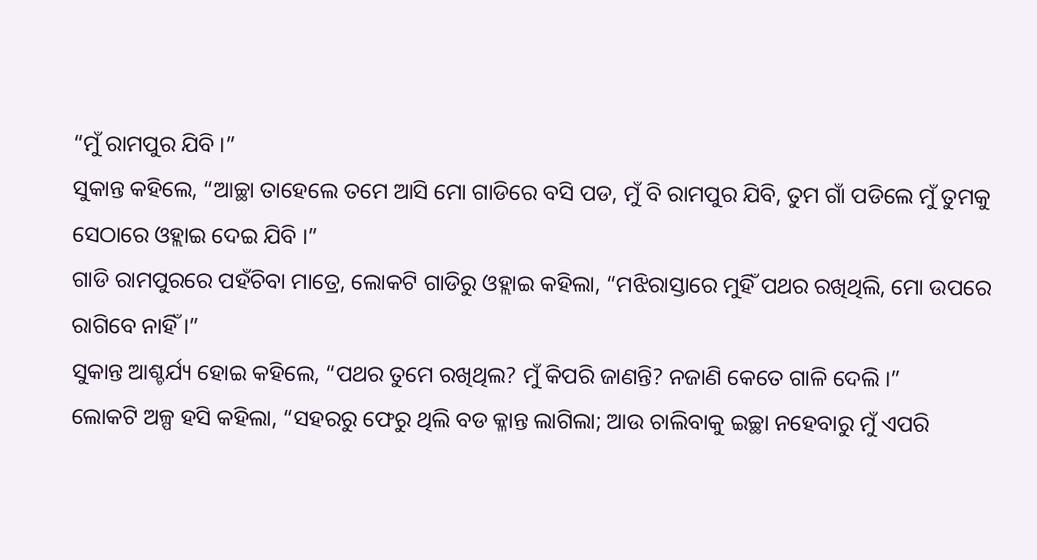“ମୁଁ ରାମପୁର ଯିବି ।”
ସୁକାନ୍ତ କହିଲେ, “ଆଚ୍ଛା ତାହେଲେ ତମେ ଆସି ମୋ ଗାଡିରେ ବସି ପଡ, ମୁଁ ବି ରାମପୁର ଯିବି, ତୁମ ଗାଁ ପଡିଲେ ମୁଁ ତୁମକୁ ସେଠାରେ ଓହ୍ଲାଇ ଦେଇ ଯିବି ।”
ଗାଡି ରାମପୁରରେ ପହଁଚିବା ମାତ୍ରେ, ଲୋକଟି ଗାଡିରୁ ଓହ୍ଲାଇ କହିଲା, “ମଝିରାସ୍ତାରେ ମୁହିଁ ପଥର ରଖିଥିଲି, ମୋ ଉପରେ ରାଗିବେ ନାହିଁ ।”
ସୁକାନ୍ତ ଆଶ୍ଚର୍ଯ୍ୟ ହୋଇ କହିଲେ, “ପଥର ତୁମେ ରଖିଥିଲ? ମୁଁ କିପରି ଜାଣନ୍ତି? ନଜାଣି କେତେ ଗାଳି ଦେଲି ।”
ଲୋକଟି ଅଳ୍ପ ହସି କହିଲା, “ସହରରୁ ଫେରୁ ଥିଲି ବଡ କ୍ଳାନ୍ତ ଲାଗିଲା; ଆଉ ଚାଲିବାକୁ ଇଚ୍ଛା ନହେବାରୁ ମୁଁ ଏପରି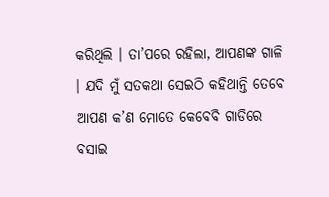କରିଥିଲି । ତା’ପରେ ରହିଲା, ଆପଣଙ୍କ ଗାଳି । ଯଦି ମୁଁ ସତକଥା ସେଇଠି କହିଥାନ୍ତି ତେବେ ଆପଣ କ’ଣ ମୋତେ କେବେବି ଗାଡିରେ ବସାଇ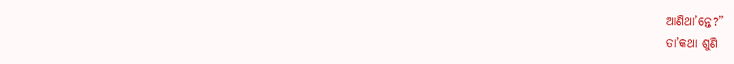ଆଣିଥା’ନ୍ତେ?”
ତା’କଥା ଶୁଣି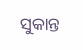ସୁକାନ୍ତ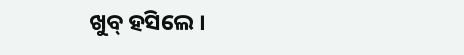ଖୁବ୍ ହସିଲେ ।